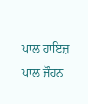ਪਾਲ ਹਾਇਜ਼
ਪਾਲ ਜੌਹਨ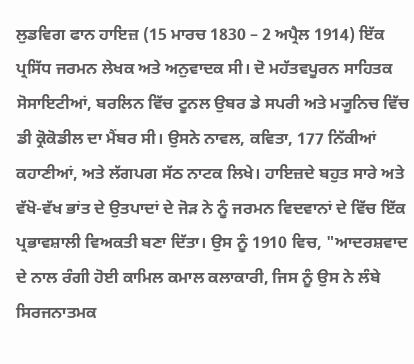ਲੁਡਵਿਗ ਫਾਨ ਹਾਇਜ਼ (15 ਮਾਰਚ 1830 – 2 ਅਪ੍ਰੈਲ 1914) ਇੱਕ ਪ੍ਰਸਿੱਧ ਜਰਮਨ ਲੇਖਕ ਅਤੇ ਅਨੁਵਾਦਕ ਸੀ। ਦੋ ਮਹੱਤਵਪੂਰਨ ਸਾਹਿਤਕ ਸੋਸਾਇਟੀਆਂ, ਬਰਲਿਨ ਵਿੱਚ ਟੂਨਲ ਉਬਰ ਡੇ ਸਪਰੀ ਅਤੇ ਮ੍ਯੂਨਿਚ ਵਿੱਚ ਡੀ ਕ੍ਰੋਕੋਡੀਲ ਦਾ ਮੈਂਬਰ ਸੀ। ਉਸਨੇ ਨਾਵਲ, ਕਵਿਤਾ, 177 ਨਿੱਕੀਆਂ ਕਹਾਣੀਆਂ, ਅਤੇ ਲੱਗਪਗ ਸੱਠ ਨਾਟਕ ਲਿਖੇ। ਹਾਇਜ਼ਦੇ ਬਹੁਤ ਸਾਰੇ ਅਤੇ ਵੱਖੋ-ਵੱਖ ਭਾਂਤ ਦੇ ਉਤਪਾਦਾਂ ਦੇ ਜੋੜ ਨੇ ਨੂੰ ਜਰਮਨ ਵਿਦਵਾਨਾਂ ਦੇ ਵਿੱਚ ਇੱਕ ਪ੍ਰਭਾਵਸ਼ਾਲੀ ਵਿਅਕਤੀ ਬਣਾ ਦਿੱਤਾ। ਉਸ ਨੂੰ 1910 ਵਿਚ, "ਆਦਰਸ਼ਵਾਦ ਦੇ ਨਾਲ ਰੰਗੀ ਹੋਈ ਕਾਮਿਲ ਕਮਾਲ ਕਲਾਕਾਰੀ, ਜਿਸ ਨੂੰ ਉਸ ਨੇ ਲੰਬੇ ਸਿਰਜਨਾਤਮਕ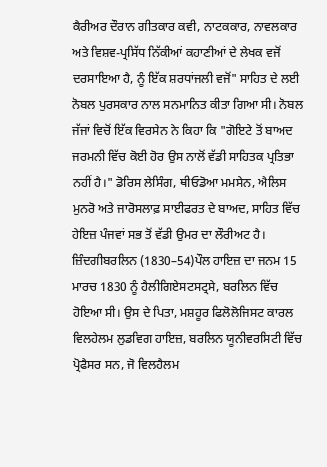ਕੈਰੀਅਰ ਦੌਰਾਨ ਗੀਤਕਾਰ ਕਵੀ, ਨਾਟਕਕਾਰ, ਨਾਵਲਕਾਰ ਅਤੇ ਵਿਸ਼ਵ-ਪ੍ਰਸਿੱਧ ਨਿੱਕੀਆਂ ਕਹਾਣੀਆਂ ਦੇ ਲੇਖਕ ਵਜੋਂ ਦਰਸਾਇਆ ਹੈ, ਨੂੰ ਇੱਕ ਸ਼ਰਧਾਂਜਲੀ ਵਜੋਂ" ਸਾਹਿਤ ਦੇ ਲਈ ਨੋਬਲ ਪੁਰਸਕਾਰ ਨਾਲ ਸਨਮਾਨਿਤ ਕੀਤਾ ਗਿਆ ਸੀ। ਨੋਬਲ ਜੱਜਾਂ ਵਿਚੋਂ ਇੱਕ ਵਿਰਸੇਨ ਨੇ ਕਿਹਾ ਕਿ "ਗੋਇਟੇ ਤੋਂ ਬਾਅਦ ਜਰਮਨੀ ਵਿੱਚ ਕੋਈ ਹੋਰ ਉਸ ਨਾਲੋਂ ਵੱਡੀ ਸਾਹਿਤਕ ਪ੍ਰਤਿਭਾ ਨਹੀਂ ਹੈ।" ਡੋਰਿਸ ਲੇਸਿੰਗ, ਥੀਓਡੋਆ ਮਮਸੇਨ, ਐਲਿਸ ਮੁਨਰੋ ਅਤੇ ਜਾਰੋਸਲਾਫ਼ ਸਾਈਫਰਤ ਦੇ ਬਾਅਦ, ਸਾਹਿਤ ਵਿੱਚ ਹੇਇਜ਼ ਪੰਜਵਾਂ ਸਭ ਤੋਂ ਵੱਡੀ ਉਮਰ ਦਾ ਲੌਰੀਅਟ ਹੈ। ਜ਼ਿੰਦਗੀਬਰਲਿਨ (1830–54)ਪੌਲ ਹਾਇਜ਼ ਦਾ ਜਨਮ 15 ਮਾਰਚ 1830 ਨੂੰ ਹੈਲੀਗਿਏਸਟਸਟ੍ਰਸੇ, ਬਰਲਿਨ ਵਿੱਚ ਹੋਇਆ ਸੀ। ਉਸ ਦੇ ਪਿਤਾ, ਮਸ਼ਹੂਰ ਫਿਲੋਲੋਜਿਸਟ ਕਾਰਲ ਵਿਲਹੇਲਮ ਲੁਡਵਿਗ ਹਾਇਜ਼, ਬਰਲਿਨ ਯੂਨੀਵਰਸਿਟੀ ਵਿੱਚ ਪ੍ਰੋਫੈਸਰ ਸਨ, ਜੋ ਵਿਲਹੈਲਮ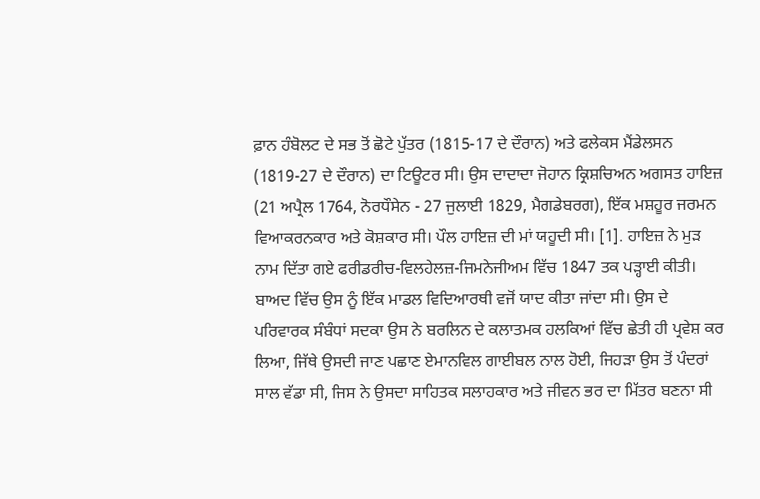ਫ਼ਾਨ ਹੰਬੋਲਟ ਦੇ ਸਭ ਤੋਂ ਛੋਟੇ ਪੁੱਤਰ (1815-17 ਦੇ ਦੌਰਾਨ) ਅਤੇ ਫਲੇਕਸ ਮੈਂਡੇਲਸਨ (1819-27 ਦੇ ਦੌਰਾਨ) ਦਾ ਟਿਊਟਰ ਸੀ। ਉਸ ਦਾਦਾਦਾ ਜੋਹਾਨ ਕ੍ਰਿਸ਼ਚਿਅਨ ਅਗਸਤ ਹਾਇਜ਼ (21 ਅਪ੍ਰੈਲ 1764, ਨੋਰਧੌਸੇਨ - 27 ਜੁਲਾਈ 1829, ਮੈਗਡੇਬਰਗ), ਇੱਕ ਮਸ਼ਹੂਰ ਜਰਮਨ ਵਿਆਕਰਨਕਾਰ ਅਤੇ ਕੋਸ਼ਕਾਰ ਸੀ। ਪੌਲ ਹਾਇਜ਼ ਦੀ ਮਾਂ ਯਹੂਦੀ ਸੀ। [1]. ਹਾਇਜ਼ ਨੇ ਮੁੜ ਨਾਮ ਦਿੱਤਾ ਗਏ ਫਰੀਡਰੀਚ-ਵਿਲਹੇਲਜ਼-ਜਿਮਨੇਜੀਅਮ ਵਿੱਚ 1847 ਤਕ ਪੜ੍ਹਾਈ ਕੀਤੀ। ਬਾਅਦ ਵਿੱਚ ਉਸ ਨੂੰ ਇੱਕ ਮਾਡਲ ਵਿਦਿਆਰਥੀ ਵਜੋਂ ਯਾਦ ਕੀਤਾ ਜਾਂਦਾ ਸੀ। ਉਸ ਦੇ ਪਰਿਵਾਰਕ ਸੰਬੰਧਾਂ ਸਦਕਾ ਉਸ ਨੇ ਬਰਲਿਨ ਦੇ ਕਲਾਤਮਕ ਹਲਕਿਆਂ ਵਿੱਚ ਛੇਤੀ ਹੀ ਪ੍ਰਵੇਸ਼ ਕਰ ਲਿਆ, ਜਿੱਥੇ ਉਸਦੀ ਜਾਣ ਪਛਾਣ ਏਮਾਨਵਿਲ ਗਾਈਬਲ ਨਾਲ ਹੋਈ, ਜਿਹੜਾ ਉਸ ਤੋਂ ਪੰਦਰਾਂ ਸਾਲ ਵੱਡਾ ਸੀ, ਜਿਸ ਨੇ ਉਸਦਾ ਸਾਹਿਤਕ ਸਲਾਹਕਾਰ ਅਤੇ ਜੀਵਨ ਭਰ ਦਾ ਮਿੱਤਰ ਬਣਨਾ ਸੀ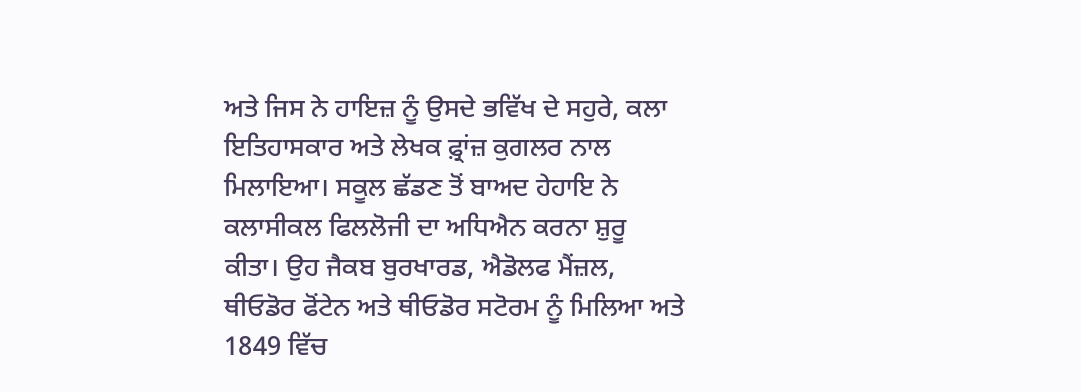ਅਤੇ ਜਿਸ ਨੇ ਹਾਇਜ਼ ਨੂੰ ਉਸਦੇ ਭਵਿੱਖ ਦੇ ਸਹੁਰੇ, ਕਲਾ ਇਤਿਹਾਸਕਾਰ ਅਤੇ ਲੇਖਕ ਫ਼੍ਰਾਂਜ਼ ਕੁਗਲਰ ਨਾਲ ਮਿਲਾਇਆ। ਸਕੂਲ ਛੱਡਣ ਤੋਂ ਬਾਅਦ ਹੇਹਾਇ ਨੇ ਕਲਾਸੀਕਲ ਫਿਲਲੋਜੀ ਦਾ ਅਧਿਐਨ ਕਰਨਾ ਸ਼ੁਰੂ ਕੀਤਾ। ਉਹ ਜੈਕਬ ਬੁਰਖਾਰਡ, ਐਡੋਲਫ ਮੈਂਜ਼ਲ, ਥੀਓਡੋਰ ਫੋਂਟੇਨ ਅਤੇ ਥੀਓਡੋਰ ਸਟੋਰਮ ਨੂੰ ਮਿਲਿਆ ਅਤੇ 1849 ਵਿੱਚ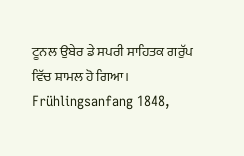ਟੂਨਲ ਉਬੇਰ ਡੇ ਸਪਰੀ ਸਾਹਿਤਕ ਗਰੁੱਪ ਵਿੱਚ ਸ਼ਾਮਲ ਹੋ ਗਿਆ। Frühlingsanfang 1848,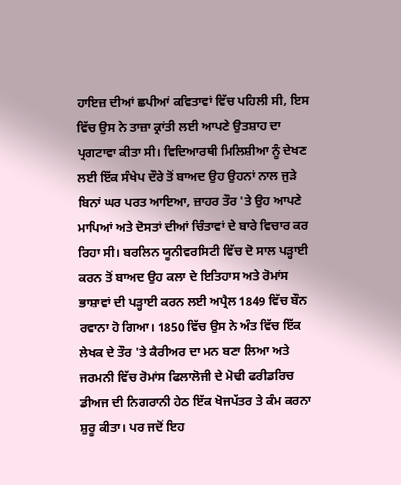ਹਾਇਜ਼ ਦੀਆਂ ਛਪੀਆਂ ਕਵਿਤਾਵਾਂ ਵਿੱਚ ਪਹਿਲੀ ਸੀ, ਇਸ ਵਿੱਚ ਉਸ ਨੇ ਤਾਜ਼ਾ ਕ੍ਰਾਂਤੀ ਲਈ ਆਪਣੇ ਉਤਸ਼ਾਹ ਦਾ ਪ੍ਰਗਟਾਵਾ ਕੀਤਾ ਸੀ। ਵਿਦਿਆਰਥੀ ਮਿਲਿਸ਼ੀਆ ਨੂੰ ਦੇਖਣ ਲਈ ਇੱਕ ਸੰਖੇਪ ਦੌਰੇ ਤੋਂ ਬਾਅਦ ਉਹ ਉਹਨਾਂ ਨਾਲ ਜੁੜੇ ਬਿਨਾਂ ਘਰ ਪਰਤ ਆਇਆ, ਜ਼ਾਹਰ ਤੌਰ 'ਤੇ ਉਹ ਆਪਣੇ ਮਾਪਿਆਂ ਅਤੇ ਦੋਸਤਾਂ ਦੀਆਂ ਚਿੰਤਾਵਾਂ ਦੇ ਬਾਰੇ ਵਿਚਾਰ ਕਰ ਰਿਹਾ ਸੀ। ਬਰਲਿਨ ਯੂਨੀਵਰਸਿਟੀ ਵਿੱਚ ਦੋ ਸਾਲ ਪੜ੍ਹਾਈ ਕਰਨ ਤੋਂ ਬਾਅਦ ਉਹ ਕਲਾ ਦੇ ਇਤਿਹਾਸ ਅਤੇ ਰੋਮਾਂਸ ਭਾਸ਼ਾਵਾਂ ਦੀ ਪੜ੍ਹਾਈ ਕਰਨ ਲਈ ਅਪ੍ਰੈਲ 1849 ਵਿੱਚ ਬੌਨ ਰਵਾਨਾ ਹੋ ਗਿਆ। 1850 ਵਿੱਚ ਉਸ ਨੇ ਅੰਤ ਵਿੱਚ ਇੱਕ ਲੇਖਕ ਦੇ ਤੌਰ 'ਤੇ ਕੈਰੀਅਰ ਦਾ ਮਨ ਬਣਾ ਲਿਆ ਅਤੇ ਜਰਮਨੀ ਵਿੱਚ ਰੋਮਾਂਸ ਫਿਲਾਲੋਜੀ ਦੇ ਮੋਢੀ ਫਰੀਡਰਿਚ ਡੀਅਜ ਦੀ ਨਿਗਰਾਨੀ ਹੇਠ ਇੱਕ ਖੋਜਪੱਤਰ ਤੇ ਕੰਮ ਕਰਨਾ ਸ਼ੁਰੂ ਕੀਤਾ। ਪਰ ਜਦੋਂ ਇਹ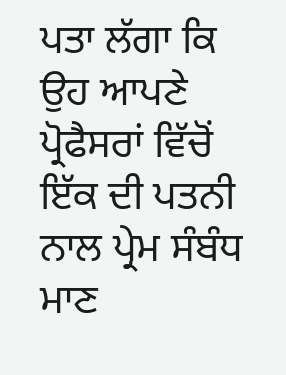ਪਤਾ ਲੱਗਾ ਕਿ ਉਹ ਆਪਣੇ ਪ੍ਰੋਫੈਸਰਾਂ ਵਿੱਚੋਂ ਇੱਕ ਦੀ ਪਤਨੀ ਨਾਲ ਪ੍ਰੇਮ ਸੰਬੰਧ ਮਾਣ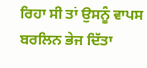ਰਿਹਾ ਸੀ ਤਾਂ ਉਸਨੂੰ ਵਾਪਸ ਬਰਲਿਨ ਭੇਜ ਦਿੱਤਾ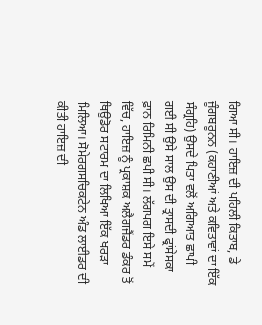ਗਿਆ ਸੀ। ਹਾਇਜ਼ ਦੀ ਪਹਿਲੀ ਕਿਤਾਬ, ਡੇ ਜੂੰਗਬਰੂਨਨ (ਕਹਾਣੀਆਂ ਅਤੇ ਕਵਿਤਾਵਾਂ ਦਾ ਇੱਕ ਸੰਗ੍ਰਹਿ) ਉਸਦੇ ਪਿਤਾ ਵਲੋਂ ਅਗਿਆਤ ਛਾਪੀ ਗਈ ਸੀ ਉਸੇ ਸਾਲ ਉਸ ਦੀ ਤ੍ਰਾਸਦੀ ਫ੍ਰਾਂਸੇਸਕਾ ਫ਼ਾਨ ਰਿਮਿਨੀ ਛਪੀ ਸੀ। ਲੱਗਪਗ ਇਸੇ ਸਮੇਂ ਵਿੱਚ, ਹਾਇਜ਼ ਨੂੰ ਪ੍ਰਕਾਸ਼ਕ ਅਲੈਗਜੈਂਡਰ ਡੰਕਰ ਤੋਂ ਥਿਉਡੋਰ ਸਟਾਰਮ ਦਾ ਲਿਖਿਆ ਇੱਕ ਖਰੜਾ ਮਿਲਿਆ। ਸੋਮੇਰਗਸਚਿਕਟੇਨ ਅੰਡ ਲਾਈਡਰ ਦੀ ਕੀਤੀ ਹਾਇਜ਼ ਦੀ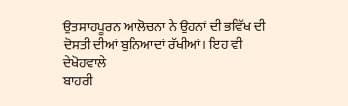ਉਤਸਾਹਪੂਰਨ ਆਲੋਚਨਾ ਨੇ ਉਹਨਾਂ ਦੀ ਭਵਿੱਖ ਦੀ ਦੋਸਤੀ ਦੀਆਂ ਬੁਨਿਆਦਾਂ ਰੱਖੀਆਂ। ਇਹ ਵੀ ਦੇਖੋਹਵਾਲੇ
ਬਾਹਰੀ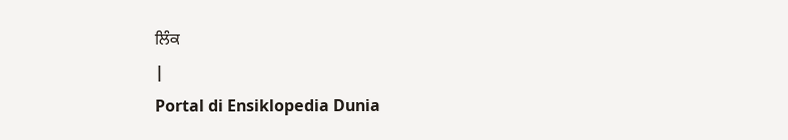ਲਿੰਕ
|
Portal di Ensiklopedia Dunia